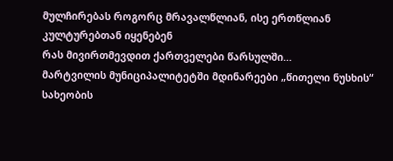მულჩირებას როგორც მრავალწლიან, ისე ერთწლიან კულტურებთან იყენებენ
რას მივირთმევდით ქართველები წარსულში…
მარტვილის მუნიციპალიტეტში მდინარეები „წითელი ნუსხის“ სახეობის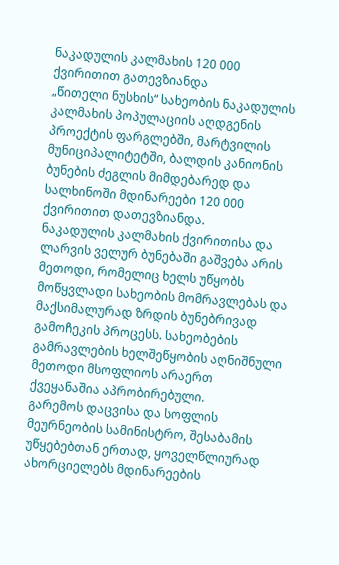ნაკადულის კალმახის 120 000 ქვირითით გათევზიანდა
„წითელი ნუსხის“ სახეობის ნაკადულის კალმახის პოპულაციის აღდგენის პროექტის ფარგლებში, მარტვილის მუნიციპალიტეტში, ბალდის კანიონის ბუნების ძეგლის მიმდებარედ და სალხინოში მდინარეები 120 000 ქვირითით დათევზიანდა.
ნაკადულის კალმახის ქვირითისა და ლარვის ველურ ბუნებაში გაშვება არის მეთოდი, რომელიც ხელს უწყობს მოწყვლადი სახეობის მომრავლებას და მაქსიმალურად ზრდის ბუნებრივად გამოჩეკის პროცესს. სახეობების გამრავლების ხელშეწყობის აღნიშნული მეთოდი მსოფლიოს არაერთ ქვეყანაშია აპრობირებული.
გარემოს დაცვისა და სოფლის მეურნეობის სამინისტრო, შესაბამის უწყებებთან ერთად, ყოველწლიურად ახორციელებს მდინარეების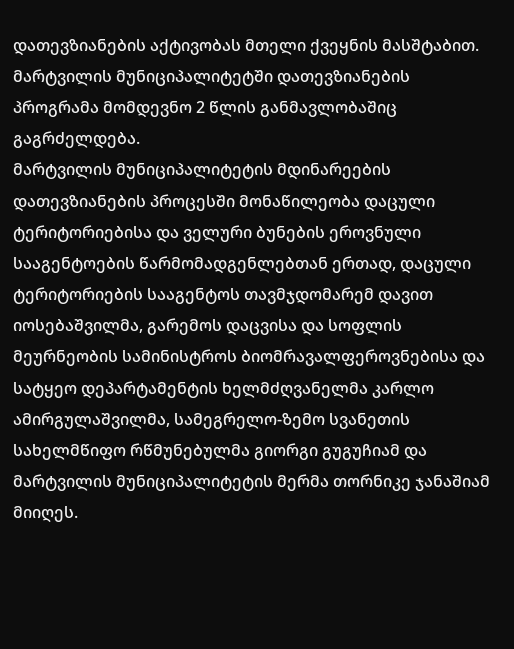დათევზიანების აქტივობას მთელი ქვეყნის მასშტაბით. მარტვილის მუნიციპალიტეტში დათევზიანების პროგრამა მომდევნო 2 წლის განმავლობაშიც გაგრძელდება.
მარტვილის მუნიციპალიტეტის მდინარეების დათევზიანების პროცესში მონაწილეობა დაცული ტერიტორიებისა და ველური ბუნების ეროვნული სააგენტოების წარმომადგენლებთან ერთად, დაცული ტერიტორიების სააგენტოს თავმჯდომარემ დავით იოსებაშვილმა, გარემოს დაცვისა და სოფლის მეურნეობის სამინისტროს ბიომრავალფეროვნებისა და სატყეო დეპარტამენტის ხელმძღვანელმა კარლო ამირგულაშვილმა, სამეგრელო-ზემო სვანეთის სახელმწიფო რწმუნებულმა გიორგი გუგუჩიამ და მარტვილის მუნიციპალიტეტის მერმა თორნიკე ჯანაშიამ მიიღეს.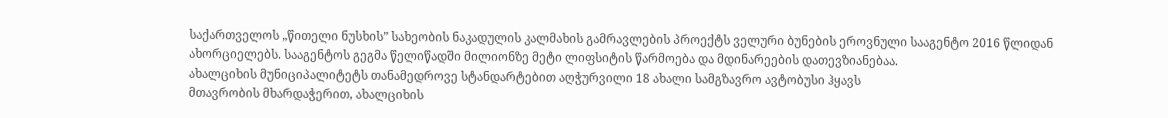საქართველოს „წითელი ნუსხის” სახეობის ნაკადულის კალმახის გამრავლების პროექტს ველური ბუნების ეროვნული სააგენტო 2016 წლიდან ახორციელებს. სააგენტოს გეგმა წელიწადში მილიონზე მეტი ლიფსიტის წარმოება და მდინარეების დათევზიანებაა.
ახალციხის მუნიციპალიტეტს თანამედროვე სტანდარტებით აღჭურვილი 18 ახალი სამგზავრო ავტობუსი ჰყავს
მთავრობის მხარდაჭერით, ახალციხის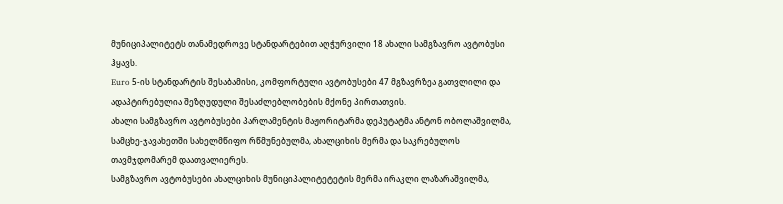მუნიციპალიტეტს თანამედროვე სტანდარტებით აღჭურვილი 18 ახალი სამგზავრო ავტობუსი ჰყავს.
Euro 5-ის სტანდარტის შესაბამისი, კომფორტული ავტობუსები 47 მგზავრზეა გათვლილი და ადაპტირებულია შეზღუდული შესაძლებლობების მქონე პირთათვის.
ახალი სამგზავრო ავტობუსები პარლამენტის მაჟორიტარმა დეპუტატმა ანტონ ობოლაშვილმა, სამცხე-ჯავახეთში სახელმწიფო რწმუნებულმა, ახალციხის მერმა და საკრებულოს თავმჯდომარემ დაათვალიერეს.
სამგზავრო ავტობუსები ახალციხის მუნიციპალიტეტეტის მერმა ირაკლი ლაზარაშვილმა,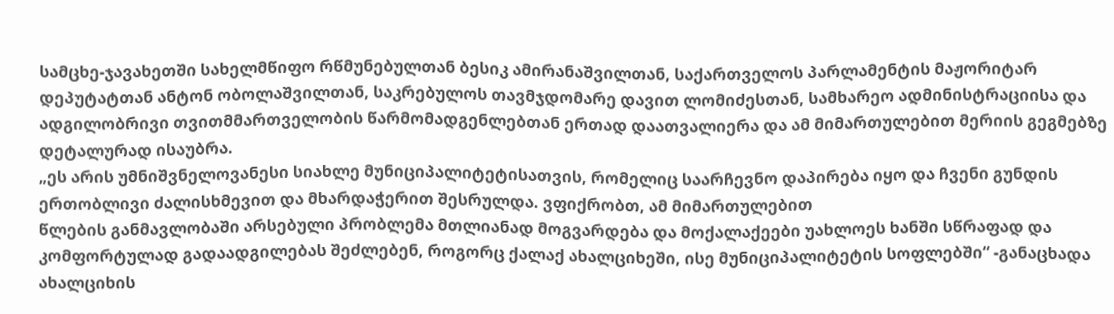სამცხე-ჯავახეთში სახელმწიფო რწმუნებულთან ბესიკ ამირანაშვილთან, საქართველოს პარლამენტის მაჟორიტარ დეპუტატთან ანტონ ობოლაშვილთან, საკრებულოს თავმჯდომარე დავით ლომიძესთან, სამხარეო ადმინისტრაციისა და ადგილობრივი თვითმმართველობის წარმომადგენლებთან ერთად დაათვალიერა და ამ მიმართულებით მერიის გეგმებზე დეტალურად ისაუბრა.
„ეს არის უმნიშვნელოვანესი სიახლე მუნიციპალიტეტისათვის, რომელიც საარჩევნო დაპირება იყო და ჩვენი გუნდის ერთობლივი ძალისხმევით და მხარდაჭერით შესრულდა. ვფიქრობთ, ამ მიმართულებით
წლების განმავლობაში არსებული პრობლემა მთლიანად მოგვარდება და მოქალაქეები უახლოეს ხანში სწრაფად და კომფორტულად გადაადგილებას შეძლებენ, როგორც ქალაქ ახალციხეში, ისე მუნიციპალიტეტის სოფლებში“ -განაცხადა ახალციხის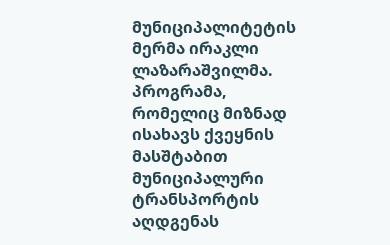მუნიციპალიტეტის მერმა ირაკლი ლაზარაშვილმა.
პროგრამა, რომელიც მიზნად ისახავს ქვეყნის მასშტაბით მუნიციპალური ტრანსპორტის აღდგენას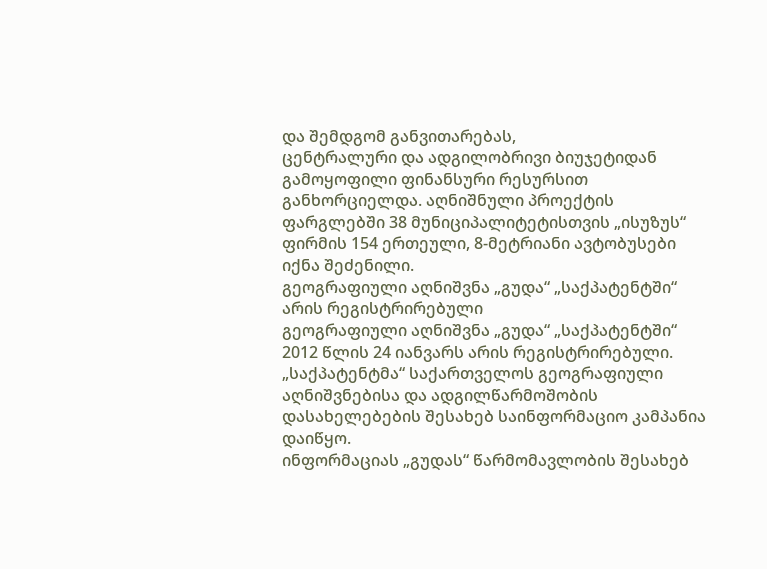და შემდგომ განვითარებას,
ცენტრალური და ადგილობრივი ბიუჯეტიდან გამოყოფილი ფინანსური რესურსით განხორციელდა. აღნიშნული პროექტის ფარგლებში 38 მუნიციპალიტეტისთვის „ისუზუს“ ფირმის 154 ერთეული, 8-მეტრიანი ავტობუსები იქნა შეძენილი.
გეოგრაფიული აღნიშვნა „გუდა“ „საქპატენტში“ არის რეგისტრირებული
გეოგრაფიული აღნიშვნა „გუდა“ „საქპატენტში“ 2012 წლის 24 იანვარს არის რეგისტრირებული.
„საქპატენტმა“ საქართველოს გეოგრაფიული აღნიშვნებისა და ადგილწარმოშობის დასახელებების შესახებ საინფორმაციო კამპანია დაიწყო.
ინფორმაციას „გუდას“ წარმომავლობის შესახებ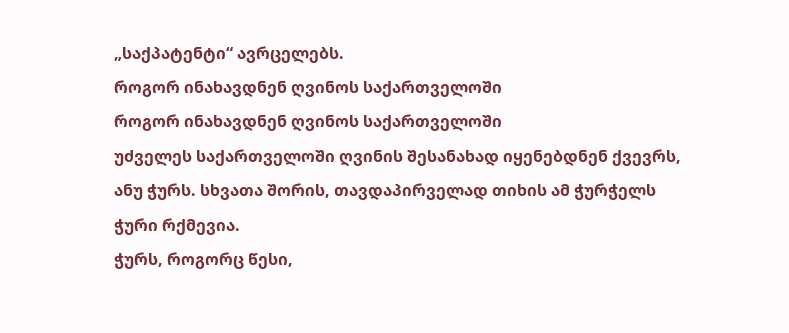„საქპატენტი“ ავრცელებს.
როგორ ინახავდნენ ღვინოს საქართველოში
როგორ ინახავდნენ ღვინოს საქართველოში
უძველეს საქართველოში ღვინის შესანახად იყენებდნენ ქვევრს, ანუ ჭურს. სხვათა შორის, თავდაპირველად თიხის ამ ჭურჭელს ჭური რქმევია.
ჭურს, როგორც წესი,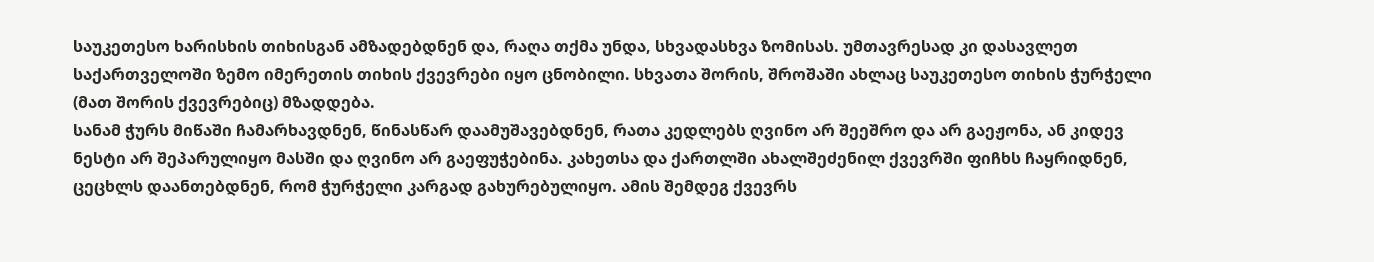საუკეთესო ხარისხის თიხისგან ამზადებდნენ და, რაღა თქმა უნდა, სხვადასხვა ზომისას. უმთავრესად კი დასავლეთ საქართველოში ზემო იმერეთის თიხის ქვევრები იყო ცნობილი. სხვათა შორის, შროშაში ახლაც საუკეთესო თიხის ჭურჭელი (მათ შორის ქვევრებიც) მზადდება.
სანამ ჭურს მიწაში ჩამარხავდნენ, წინასწარ დაამუშავებდნენ, რათა კედლებს ღვინო არ შეეშრო და არ გაეჟონა, ან კიდევ ნესტი არ შეპარულიყო მასში და ღვინო არ გაეფუჭებინა. კახეთსა და ქართლში ახალშეძენილ ქვევრში ფიჩხს ჩაყრიდნენ, ცეცხლს დაანთებდნენ, რომ ჭურჭელი კარგად გახურებულიყო. ამის შემდეგ ქვევრს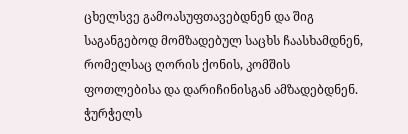ცხელსვე გამოასუფთავებდნენ და შიგ საგანგებოდ მომზადებულ საცხს ჩაასხამდნენ, რომელსაც ღორის ქონის, კომშის ფოთლებისა და დარიჩინისგან ამზადებდნენ. ჭურჭელს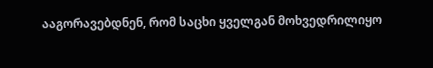ააგორავებდნენ, რომ საცხი ყველგან მოხვედრილიყო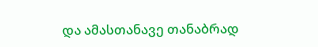და ამასთანავე თანაბრად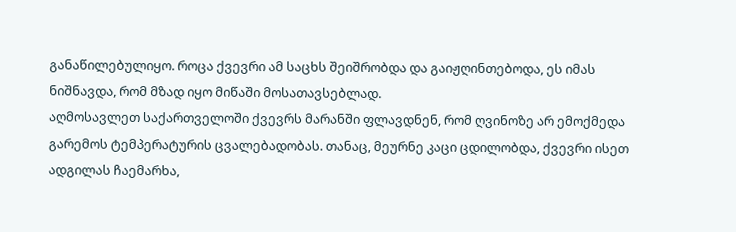განაწილებულიყო. როცა ქვევრი ამ საცხს შეიშრობდა და გაიჟღინთებოდა, ეს იმას ნიშნავდა, რომ მზად იყო მიწაში მოსათავსებლად.
აღმოსავლეთ საქართველოში ქვევრს მარანში ფლავდნენ, რომ ღვინოზე არ ემოქმედა გარემოს ტემპერატურის ცვალებადობას. თანაც, მეურნე კაცი ცდილობდა, ქვევრი ისეთ ადგილას ჩაემარხა,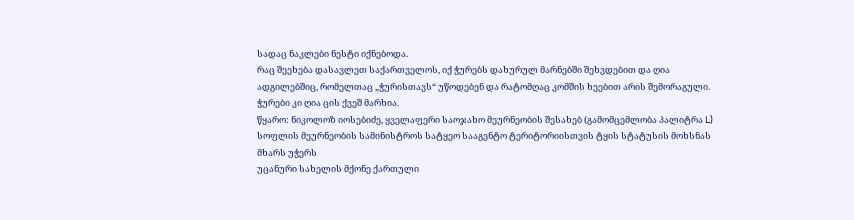სადაც ნაკლები ნესტი იქნებოდა.
რაც შეეხება დასავლეთ საქართველოს, იქ ჭურებს დახურულ მარნებში შეხვდებით და ღია ადგილებშიც, რომელთაც „ჭურისთავს“ უწოდებენ და რატომღაც კომშის ხეებით არის შემორაგული. ჭურები კი ღია ცის ქვეშ მარხია.
წყარო: ნიკოლოზ იოსებიძე, ყველაფერი საოჯახო მეურნეობის შესახებ (გამომცემლობა პალიტრა L)
სოფლის მეურნეობის სამინისტროს სატყეო სააგენტო ტერიტორიისთვის ტყის სტატუსის მოხსნას მხარს უჭერს
უცანური სახელის მქონე ქართული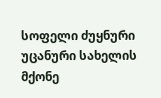სოფელი ძუყნური
უცანური სახელის მქონე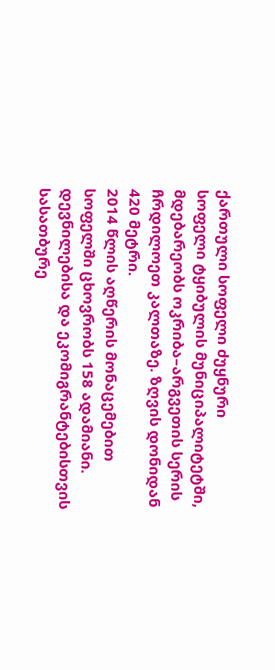ქართული სოფელი ძუყნური
სოფელი ტყიბულის მუნიციპალიტეტში, მდებარეობს ოკრიბა–არგვეთის სერის ჩრდილოეთ კალთაზე. ზღვის დონიდან 420 მეტრი.
2014 წლის აღწერის მონაცემებით სოფელში ცხოვრობს 158 ადამიანი.
დევნილებისა და ეკომიგრანტებისთვის სასათბურე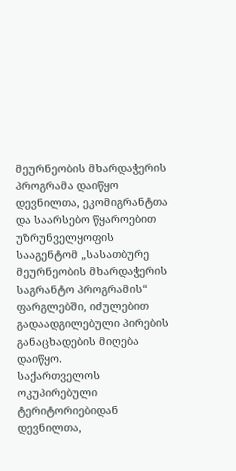მეურნეობის მხარდაჭერის პროგრამა დაიწყო
დევნილთა, ეკომიგრანტთა და საარსებო წყაროებით უზრუნველყოფის სააგენტომ „სასათბურე მეურნეობის მხარდაჭერის საგრანტო პროგრამის“ ფარგლებში, იძულებით გადაადგილებული პირების განაცხადების მიღება დაიწყო.
საქართველოს ოკუპირებული ტერიტორიებიდან დევნილთა,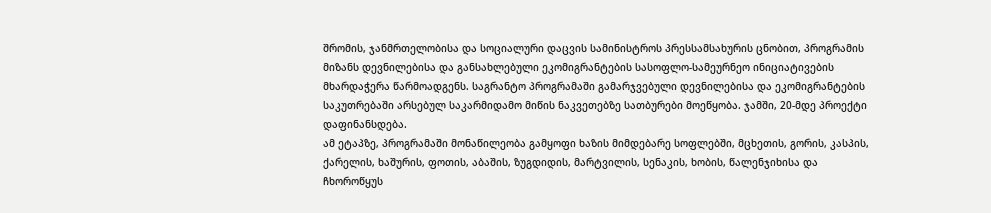შრომის, ჯანმრთელობისა და სოციალური დაცვის სამინისტროს პრესსამსახურის ცნობით, პროგრამის მიზანს დევნილებისა და განსახლებული ეკომიგრანტების სასოფლო-სამეურნეო ინიციატივების მხარდაჭერა წარმოადგენს. საგრანტო პროგრამაში გამარჯვებული დევნილებისა და ეკომიგრანტების საკუთრებაში არსებულ საკარმიდამო მიწის ნაკვეთებზე სათბურები მოეწყობა. ჯამში, 20-მდე პროექტი დაფინანსდება.
ამ ეტაპზე, პროგრამაში მონაწილეობა გამყოფი ხაზის მიმდებარე სოფლებში, მცხეთის, გორის, კასპის, ქარელის, ხაშურის, ფოთის, აბაშის, ზუგდიდის, მარტვილის, სენაკის, ხობის, წალენჯიხისა და ჩხოროწყუს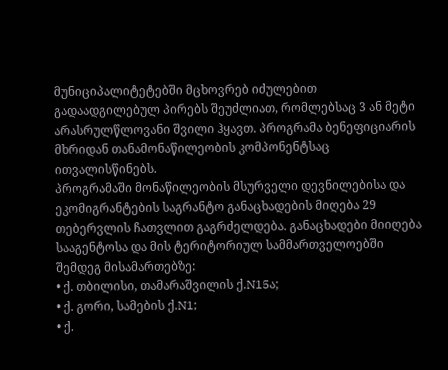მუნიციპალიტეტებში მცხოვრებ იძულებით გადაადგილებულ პირებს შეუძლიათ, რომლებსაც 3 ან მეტი არასრულწლოვანი შვილი ჰყავთ. პროგრამა ბენეფიციარის მხრიდან თანამონაწილეობის კომპონენტსაც ითვალისწინებს.
პროგრამაში მონაწილეობის მსურველი დევნილებისა და ეკომიგრანტების საგრანტო განაცხადების მიღება 29 თებერვლის ჩათვლით გაგრძელდება. განაცხადები მიიღება სააგენტოსა და მის ტერიტორიულ სამმართველოებში შემდეგ მისამართებზე:
• ქ. თბილისი, თამარაშვილის ქ.N15ა;
• ქ. გორი, სამების ქ.N1;
• ქ.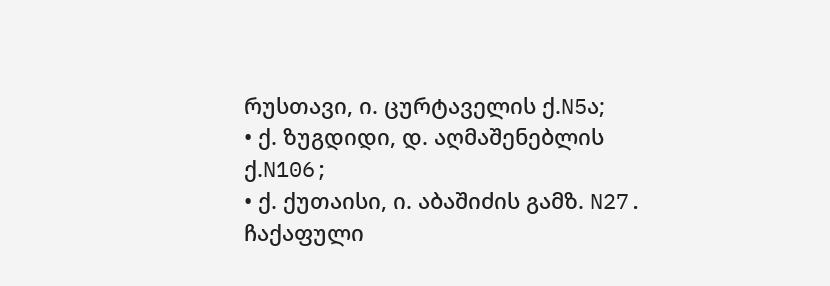რუსთავი, ი. ცურტაველის ქ.N5ა;
• ქ. ზუგდიდი, დ. აღმაშენებლის ქ.N106;
• ქ. ქუთაისი, ი. აბაშიძის გამზ. N27.
ჩაქაფული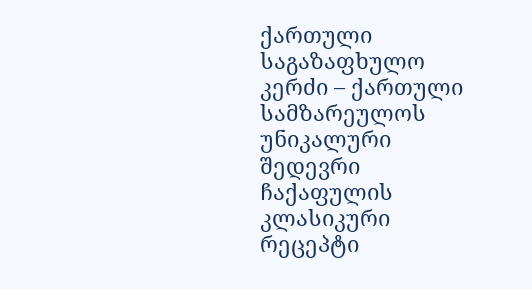ქართული საგაზაფხულო კერძი – ქართული სამზარეულოს უნიკალური შედევრი
ჩაქაფულის კლასიკური რეცეპტი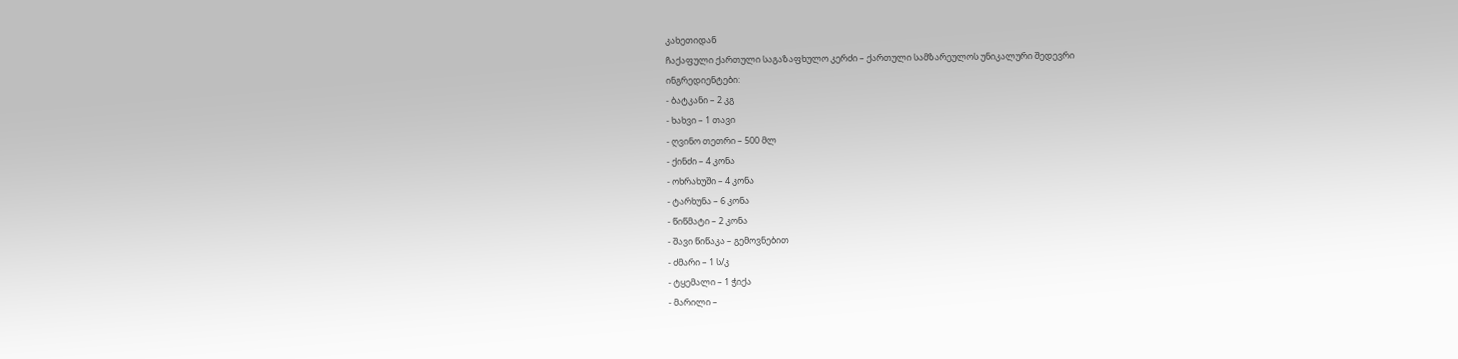კახეთიდან
ჩაქაფული ქართული საგაზაფხულო კერძი – ქართული სამზარეულოს უნიკალური შედევრი
ინგრედიენტები:
- ბატკანი – 2 კგ
- ხახვი – 1 თავი
- ღვინო თეთრი – 500 მლ
- ქინძი – 4 კონა
- ოხრახუში – 4 კონა
- ტარხუნა – 6 კონა
- წიწმატი – 2 კონა
- შავი წიწაკა – გემოვნებით
- ძმარი – 1 ს/კ
- ტყემალი – 1 ჭიქა
- მარილი –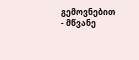გემოვნებით
- მწვანე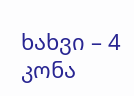ხახვი – 4 კონა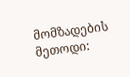მომზადების მეთოდი: